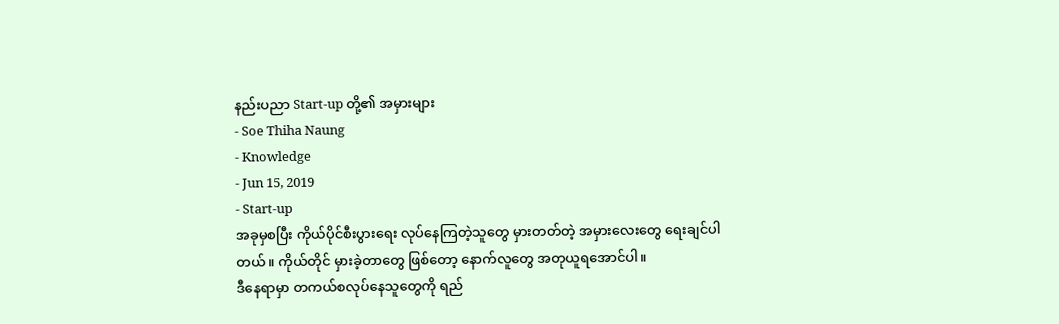နည်းပညာ Start-up တို့၏ အမှားများ
- Soe Thiha Naung
- Knowledge
- Jun 15, 2019
- Start-up
အခုမှစပြီး ကိုယ်ပိုင်စီးပွားရေး လုပ်နေကြတဲ့သူတွေ မှားတတ်တဲ့ အမှားလေးတွေ ရေးချင်ပါတယ်။ ကိုယ်တိုင် မှားခဲ့တာတွေ ဖြစ်တော့ နောက်လူတွေ အတုယူရအောင်ပါ။
ဒီနေရာမှာ တကယ်စလုပ်နေသူတွေကို ရည်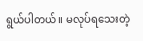ရွယ်ပါတယ်။ မလုပ်ရသေးတဲ့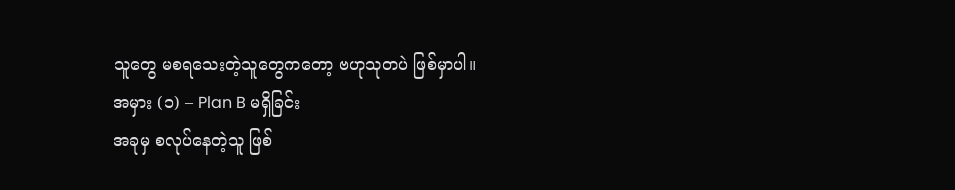သူတွေ မစရသေးတဲ့သူတွေကတော့ ဗဟုသုတပဲ ဖြစ်မှာပါ။
အမှား (၁) – Plan B မရှိခြင်း
အခုမှ စလုပ်နေတဲ့သူ ဖြစ်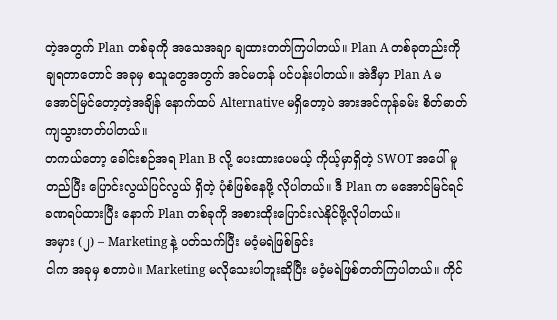တဲ့အတွက် Plan တစ်ခုကို အသေအချာ ချထားတတ်ကြပါတယ်။ Plan A တစ်ခုတည်းကို ချရတာတောင် အခုမှ စသူတွေအတွက် အင်မတန် ပင်ပန်းပါတယ်။ အဲဒီမှာ Plan A မအောင်မြင်တော့တဲ့အချိန် နောက်ထပ် Alternative မရှိတော့ပဲ အားအင်ကုန်ခမ်း စိတ်ဓာတ်ကျသွားတတ်ပါတယ်။
တကယ်တော့ ခေါင်းစဉ်အရ Plan B လို့ ပေးထားပေမယ့် ကိုယ့်မှာရှိတဲ့ SWOT အပေါ် မူတည်ပြီး ပြောင်းလွယ်ပြင်လွယ် ရှိတဲ့ ပုံစံဖြစ်နေဖို့ လိုပါတယ်။ ဒီ Plan က မအောင်မြင်ရင် ခဏရပ်ထားပြီး နောက် Plan တစ်ခုကို အစားထိုးပြောင်းလဲနိုင်ဖို့လိုပါတယ်။
အမှား (၂) – Marketing နဲ့ ပတ်သက်ပြီး မဝံ့မရဲဖြစ်ခြင်း
ငါက အခုမှ စတာပဲ။ Marketing မလိုသေးပါဘူးဆိုပြီး မဝံ့မရဲဖြစ်တတ်ကြပါတယ်။ ကိုင်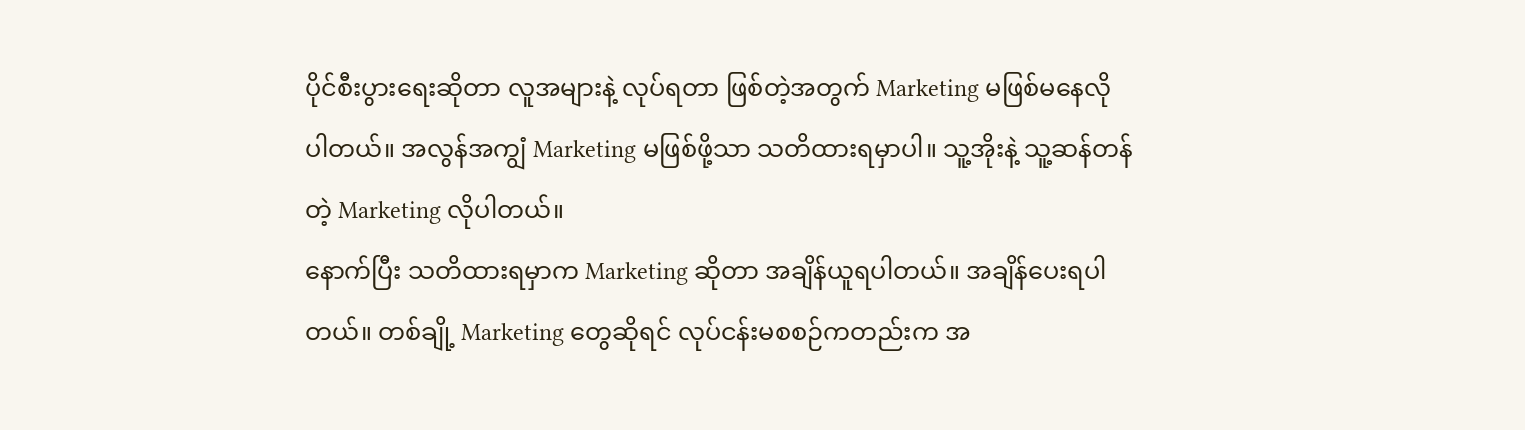ပိုင်စီးပွားရေးဆိုတာ လူအများနဲ့ လုပ်ရတာ ဖြစ်တဲ့အတွက် Marketing မဖြစ်မနေလိုပါတယ်။ အလွန်အကျွံ Marketing မဖြစ်ဖို့သာ သတိထားရမှာပါ။ သူ့အိုးနဲ့ သူ့ဆန်တန်တဲ့ Marketing လိုပါတယ်။
နောက်ပြီး သတိထားရမှာက Marketing ဆိုတာ အချိန်ယူရပါတယ်။ အချိန်ပေးရပါတယ်။ တစ်ချို့ Marketing တွေဆိုရင် လုပ်ငန်းမစစဉ်ကတည်းက အ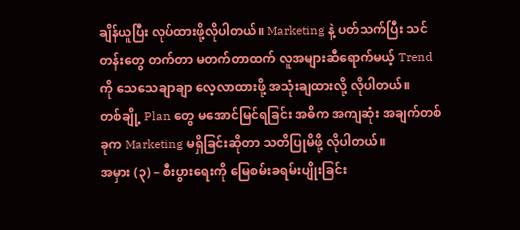ချိန်ယူပြီး လုပ်ထားဖို့လိုပါတယ်။ Marketing နဲ့ ပတ်သက်ပြီး သင်တန်းတွေ တက်တာ မတက်တာထက် လူအများဆီရောက်မယ့် Trend ကို သေသေချာချာ လေ့လာထားဖို့ အသုံးချထားလို့ လိုပါတယ်။
တစ်ချို့ Plan တွေ မအောင်မြင်ရခြင်း အဓိက အကျဆုံး အချက်တစ်ခုက Marketing မရှိခြင်းဆိုတာ သတိပြုမိဖို့ လိုပါတယ်။
အမှား (၃) – စီးပွားရေးကို မြေစမ်းခရမ်းပျိုးခြင်း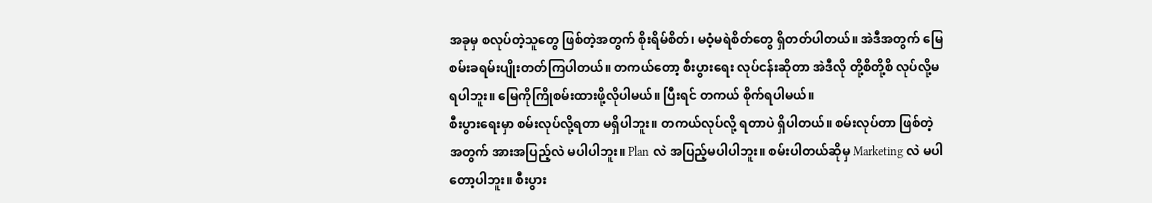အခုမှ စလုပ်တဲ့သူတွေ ဖြစ်တဲ့အတွက် စိုးရိမ်စိတ်၊ မဝံ့မရဲစိတ်တွေ ရှိတတ်ပါတယ်။ အဲဒီအတွက် မြေစမ်းခရမ်းပျိုးတတ်ကြပါတယ်။ တကယ်တော့ စီးပွားရေး လုပ်ငန်းဆိုတာ အဲဒီလို တို့စိတို့စိ လုပ်လို့မရပါဘူး။ မြေကိုကြိုစမ်းထားဖို့လိုပါမယ်။ ပြီးရင် တကယ် စိုက်ရပါမယ်။
စီးပွားရေးမှာ စမ်းလုပ်လို့ရတာ မရှိပါဘူး။ တကယ်လုပ်လို့ ရတာပဲ ရှိပါတယ်။ စမ်းလုပ်တာ ဖြစ်တဲ့အတွက် အားအပြည့်လဲ မပါပါဘူး။ Plan လဲ အပြည့်မပါပါဘူး။ စမ်းပါတယ်ဆိုမှ Marketing လဲ မပါတော့ပါဘူး။ စီးပွား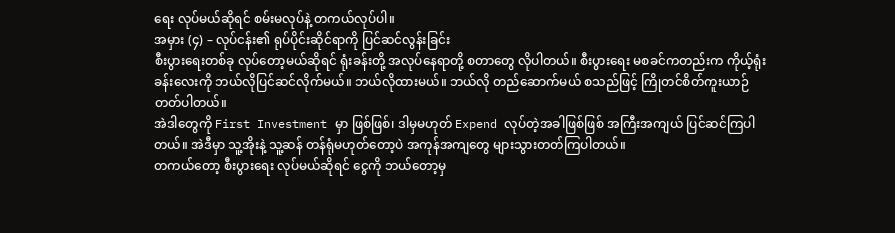ရေး လုပ်မယ်ဆိုရင် စမ်းမလုပ်နဲ့ တကယ်လုပ်ပါ။
အမှား (၄) – လုပ်ငန်း၏ ရုပ်ပိုင်းဆိုင်ရာကို ပြင်ဆင်လွန်းခြင်း
စီးပွားရေးတစ်ခု လုပ်တော့မယ်ဆိုရင် ရုံးခန်းတို့ အလုပ်နေရာတို့ စတာတွေ လိုပါတယ်။ စီးပွားရေး မစခင်ကတည်းက ကိုယ့်ရုံးခန်းလေးကို ဘယ်လိုပြင်ဆင်လိုက်မယ်။ ဘယ်လိုထားမယ်။ ဘယ်လို တည်ဆောက်မယ် စသည်ဖြင့် ကြိုတင်စိတ်ကူးယာဉ်တတ်ပါတယ်။
အဲဒါတွေကို First Investment မှာ ဖြစ်ဖြစ်၊ ဒါမှမဟုတ် Expend လုပ်တဲ့အခါဖြစ်ဖြစ် အကြီးအကျယ် ပြင်ဆင်ကြပါတယ်။ အဲဒီမှာ သူ့အိုးနဲ့ သူ့ဆန် တန်ရုံမဟုတ်တော့ပဲ အကုန်အကျတွေ များသွားတတ်ကြပါတယ်။
တကယ်တော့ စီးပွားရေး လုပ်မယ်ဆိုရင် ငွေကို ဘယ်တော့မှ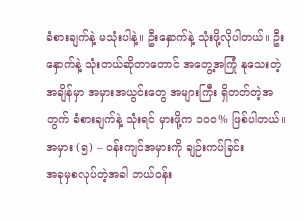ခံစားချက်နဲ့ မသုံးပါနဲ့။ ဦးနှောက်နဲ့ သုံးဖို့လိုပါတယ်။ ဦးနှောက်နဲ့ သုံးတယ်ဆိုတာတောင် အတွေ့အကြုံ နုသေးတဲ့အချိန်မှာ အမှားအယွင်းတွေ အများကြီး ရှိတတ်တဲ့အတွက် ခံစားချက်နဲ့ သုံးရင် မှားဖို့က ၁၀၀% ဖြစ်ပါတယ်။
အမှား (၅) – ဝန်းကျင်အမှားကို ချဉ်းကပ်ခြင်း
အခုမှစလုပ်တဲ့အခါ ဘယ်ဝန်း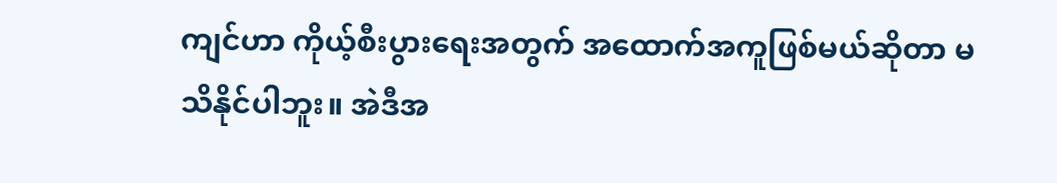ကျင်ဟာ ကိုယ့်စီးပွားရေးအတွက် အထောက်အကူဖြစ်မယ်ဆိုတာ မသိနိုင်ပါဘူး။ အဲဒီအ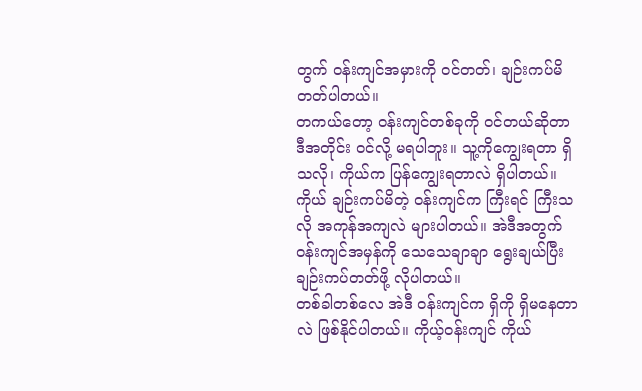တွက် ဝန်းကျင်အမှားကို ဝင်တတ်၊ ချဉ်းကပ်မိတတ်ပါတယ်။
တကယ်တော့ ဝန်းကျင်တစ်ခုကို ဝင်တယ်ဆိုတာ ဒီအတိုင်း ဝင်လို့ မရပါဘူး။ သူ့ကိုကျွေးရတာ ရှိသလို၊ ကိုယ်က ပြန်ကျွေးရတာလဲ ရှိပါတယ်။ ကိုယ် ချဉ်းကပ်မိတဲ့ ဝန်းကျင်က ကြီးရင် ကြီးသလို အကုန်အကျလဲ များပါတယ်။ အဲဒီအတွက် ဝန်းကျင်အမှန်ကို သေသေချာချာ ရွေးချယ်ပြီး ချဉ်းကပ်တတ်ဖို့ လိုပါတယ်။
တစ်ခါတစ်လေ အဲဒီ ဝန်းကျင်က ရှိကို ရှိမနေတာလဲ ဖြစ်နိုင်ပါတယ်။ ကိုယ့်ဝန်းကျင် ကိုယ်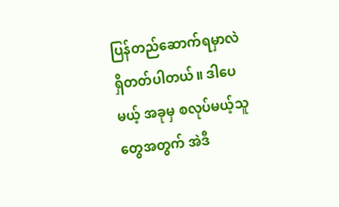ပြန်တည်ဆောက်ရမှာလဲ ရှိတတ်ပါတယ်။ ဒါပေမယ့် အခုမှ စလုပ်မယ့်သူတွေအတွက် အဲဒီ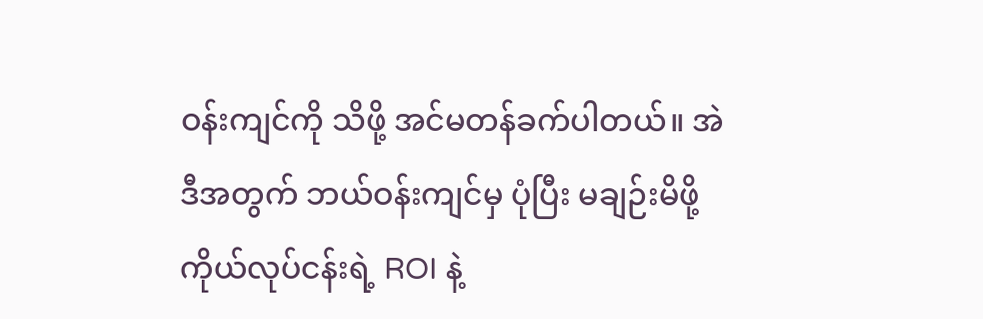ဝန်းကျင်ကို သိဖို့ အင်မတန်ခက်ပါတယ်။ အဲဒီအတွက် ဘယ်ဝန်းကျင်မှ ပုံပြီး မချဉ်းမိဖို့ ကိုယ်လုပ်ငန်းရဲ့ ROI နဲ့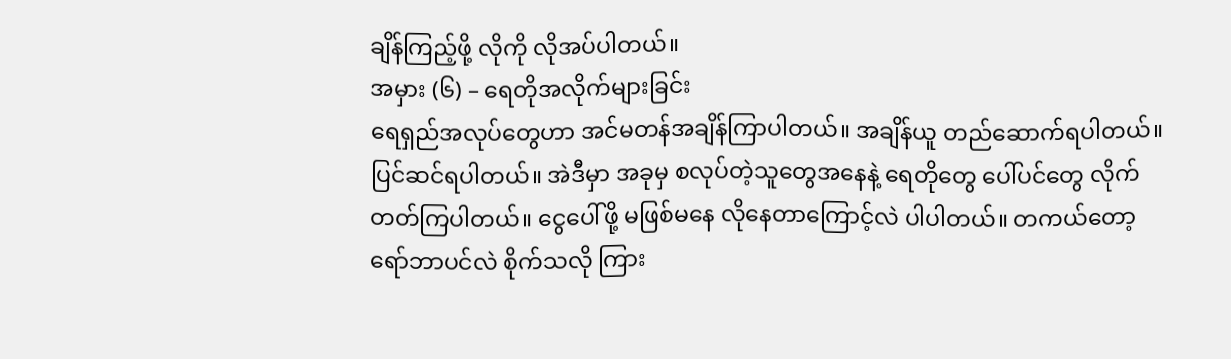ချိန်ကြည့်ဖို့ လိုကို လိုအပ်ပါတယ်။
အမှား (၆) – ရေတိုအလိုက်များခြင်း
ရေရှည်အလုပ်တွေဟာ အင်မတန်အချိန်ကြာပါတယ်။ အချိန်ယူ တည်ဆောက်ရပါတယ်။ ပြင်ဆင်ရပါတယ်။ အဲဒီမှာ အခုမှ စလုပ်တဲ့သူတွေအနေနဲ့ ရေတိုတွေ ပေါ်ပင်တွေ လိုက်တတ်ကြပါတယ်။ ငွေပေါ်ဖို့ မဖြစ်မနေ လိုနေတာကြောင့်လဲ ပါပါတယ်။ တကယ်တော့ ရော်ဘာပင်လဲ စိုက်သလို ကြား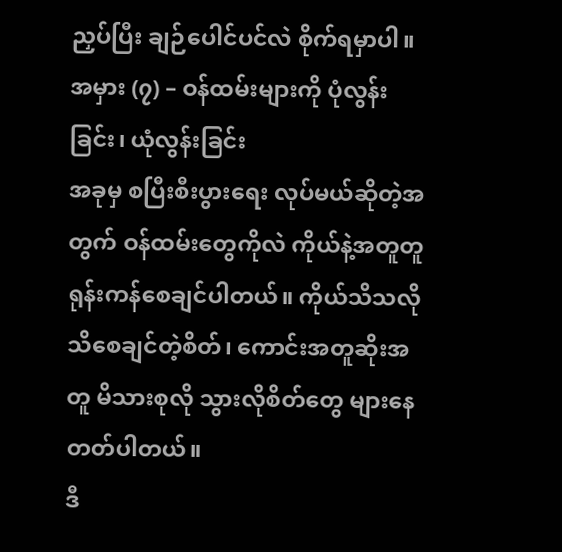ညှပ်ပြီး ချဉ်ပေါင်ပင်လဲ စိုက်ရမှာပါ။
အမှား (၇) – ဝန်ထမ်းများကို ပုံလွန်းခြင်း၊ ယုံလွန်းခြင်း
အခုမှ စပြီးစီးပွားရေး လုပ်မယ်ဆိုတဲ့အတွက် ဝန်ထမ်းတွေကိုလဲ ကိုယ်နဲ့အတူတူ ရုန်းကန်စေချင်ပါတယ်။ ကိုယ်သိသလို သိစေချင်တဲ့စိတ်၊ ကောင်းအတူဆိုးအတူ မိသားစုလို သွားလိုစိတ်တွေ များနေတတ်ပါတယ်။
ဒီ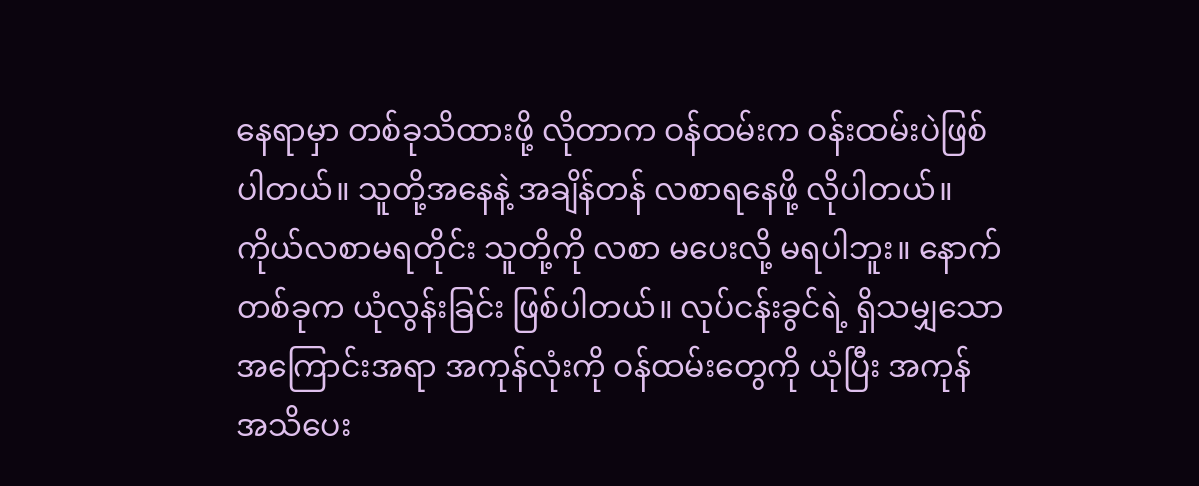နေရာမှာ တစ်ခုသိထားဖို့ လိုတာက ဝန်ထမ်းက ဝန်းထမ်းပဲဖြစ်ပါတယ်။ သူတို့အနေနဲ့ အချိန်တန် လစာရနေဖို့ လိုပါတယ်။ ကိုယ်လစာမရတိုင်း သူတို့ကို လစာ မပေးလို့ မရပါဘူး။ နောက်တစ်ခုက ယုံလွန်းခြင်း ဖြစ်ပါတယ်။ လုပ်ငန်းခွင်ရဲ့ ရှိသမျှသော အကြောင်းအရာ အကုန်လုံးကို ဝန်ထမ်းတွေကို ယုံပြီး အကုန် အသိပေး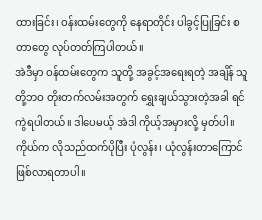ထားခြင်း၊ ဝန်းထမ်းတွေကို နေရာတိုင်း ပါခွင့်ပြုခြင်း စတာတွေ လုပ်တတ်ကြပါတယ်။
အဲဒီမှာ ဝန်ထမ်းတွေက သူတို့ အခွင့်အရေးရတဲ့ အချိန် သူတို့ဘဝ တိုးတက်လမ်းအတွက် ရွှေးချယ်သွားတဲ့အခါ ရင်ကွဲရပါတယ်။ ဒါပေမယ့် အဲဒါ ကိုယ့်အမှားလို့ မှတ်ပါ။ ကိုယ်က လိုသည်ထက်ပိုပြီး ပုံလွန်း၊ ယုံလွန်းတာကြောင် ဖြစ်လာရတာပါ။